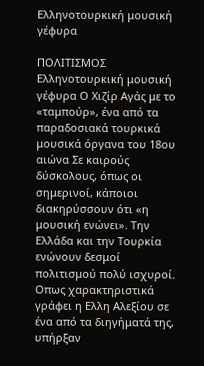Ελληνοτουρκική μουσική γέφυρα

ΠΟΛΙΤΙΣΜΟΣ Ελληνοτουρκική μουσική γέφυρα Ο Χιζίρ Αγάς με το «ταμπούρ», ένα από τα παραδοσιακά τουρκικά μουσικά όργανα του 18ου αιώνα Σε καιρούς δύσκολους, όπως οι σημερινοί, κάποιοι διακηρύσσουν ότι «η μουσική ενώνει». Την Ελλάδα και την Τουρκία ενώνουν δεσμοί πολιτισμού πολύ ισχυροί. Οπως χαρακτηριστικά γράφει η Ελλη Αλεξίου σε ένα από τα διηγήματά της, υπήρξαν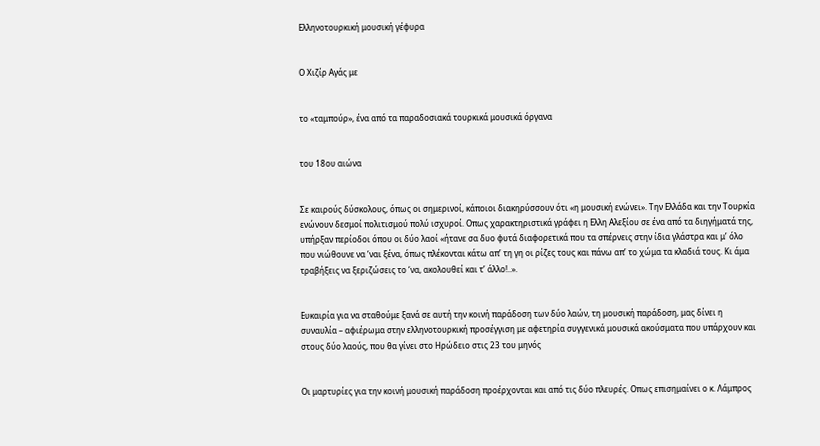Ελληνοτουρκική μουσική γέφυρα


Ο Χιζίρ Αγάς με


το «ταμπούρ», ένα από τα παραδοσιακά τουρκικά μουσικά όργανα


του 18ου αιώνα


Σε καιρούς δύσκολους, όπως οι σημερινοί, κάποιοι διακηρύσσουν ότι «η μουσική ενώνει». Την Ελλάδα και την Τουρκία ενώνουν δεσμοί πολιτισμού πολύ ισχυροί. Οπως χαρακτηριστικά γράφει η Ελλη Αλεξίου σε ένα από τα διηγήματά της, υπήρξαν περίοδοι όπου οι δύο λαοί «ήτανε σα δυο φυτά διαφορετικά που τα σπέρνεις στην ίδια γλάστρα και μ’ όλο που νιώθουνε να ‘ναι ξένα, όπως πλέκονται κάτω απ’ τη γη οι ρίζες τους και πάνω απ’ το χώμα τα κλαδιά τους. Κι άμα τραβήξεις να ξεριζώσεις το ‘να, ακολουθεί και τ’ άλλο!..».


Ευκαιρία για να σταθούμε ξανά σε αυτή την κοινή παράδοση των δύο λαών, τη μουσική παράδοση, μας δίνει η συναυλία – αφιέρωμα στην ελληνοτουρκική προσέγγιση με αφετηρία συγγενικά μουσικά ακούσματα που υπάρχουν και στους δύο λαούς, που θα γίνει στο Ηρώδειο στις 23 του μηνός


Οι μαρτυρίες για την κοινή μουσική παράδοση προέρχονται και από τις δύο πλευρές. Οπως επισημαίνει ο κ. Λάμπρος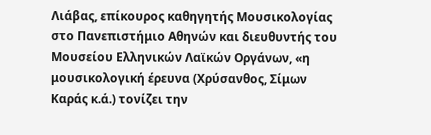Λιάβας, επίκουρος καθηγητής Μουσικολογίας στο Πανεπιστήμιο Αθηνών και διευθυντής του Μουσείου Ελληνικών Λαϊκών Οργάνων, «η μουσικολογική έρευνα (Χρύσανθος, Σίμων Καράς κ.ά.) τονίζει την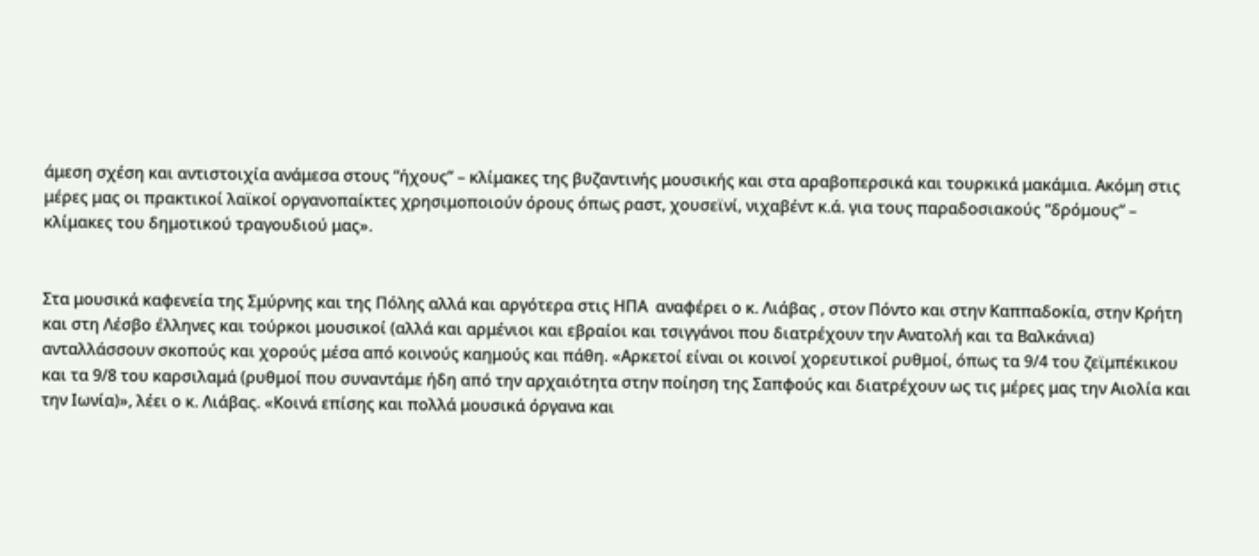άμεση σχέση και αντιστοιχία ανάμεσα στους “ήχους” – κλίμακες της βυζαντινής μουσικής και στα αραβοπερσικά και τουρκικά μακάμια. Ακόμη στις μέρες μας οι πρακτικοί λαϊκοί οργανοπαίκτες χρησιμοποιούν όρους όπως ραστ, χουσεϊνί, νιχαβέντ κ.ά. για τους παραδοσιακούς “δρόμους” – κλίμακες του δημοτικού τραγουδιού μας».


Στα μουσικά καφενεία της Σμύρνης και της Πόλης αλλά και αργότερα στις ΗΠΑ  αναφέρει ο κ. Λιάβας , στον Πόντο και στην Καππαδοκία, στην Κρήτη και στη Λέσβο έλληνες και τούρκοι μουσικοί (αλλά και αρμένιοι και εβραίοι και τσιγγάνοι που διατρέχουν την Ανατολή και τα Βαλκάνια) ανταλλάσσουν σκοπούς και χορούς μέσα από κοινούς καημούς και πάθη. «Αρκετοί είναι οι κοινοί χορευτικοί ρυθμοί, όπως τα 9/4 του ζεϊμπέκικου και τα 9/8 του καρσιλαμά (ρυθμοί που συναντάμε ήδη από την αρχαιότητα στην ποίηση της Σαπφούς και διατρέχουν ως τις μέρες μας την Αιολία και την Ιωνία)», λέει ο κ. Λιάβας. «Κοινά επίσης και πολλά μουσικά όργανα και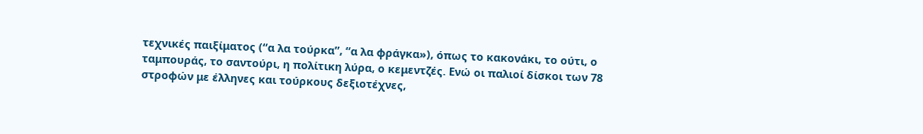τεχνικές παιξίματος (“α λα τούρκα”, “α λα φράγκα»), όπως το κακονάκι, το ούτι, ο ταμπουράς, το σαντούρι, η πολίτικη λύρα, ο κεμεντζές. Ενώ οι παλιοί δίσκοι των 78 στροφών με έλληνες και τούρκους δεξιοτέχνες,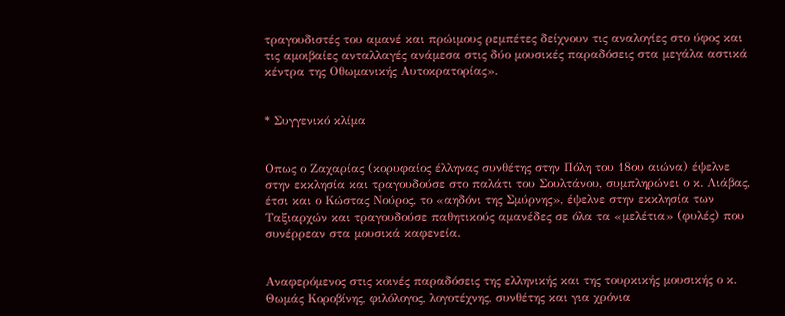τραγουδιστές του αμανέ και πρώιμους ρεμπέτες δείχνουν τις αναλογίες στο ύφος και τις αμοιβαίες ανταλλαγές ανάμεσα στις δύο μουσικές παραδόσεις στα μεγάλα αστικά κέντρα της Οθωμανικής Αυτοκρατορίας».


* Συγγενικό κλίμα


Οπως ο Ζαχαρίας (κορυφαίος έλληνας συνθέτης στην Πόλη του 18ου αιώνα) έψελνε στην εκκλησία και τραγουδούσε στο παλάτι του Σουλτάνου, συμπληρώνει ο κ. Λιάβας, έτσι και ο Κώστας Νούρος, το «αηδόνι της Σμύρνης», έψελνε στην εκκλησία των Ταξιαρχών και τραγουδούσε παθητικούς αμανέδες σε όλα τα «μελέτια» (φυλές) που συνέρρεαν στα μουσικά καφενεία.


Αναφερόμενος στις κοινές παραδόσεις της ελληνικής και της τουρκικής μουσικής ο κ. Θωμάς Κοροβίνης, φιλόλογος, λογοτέχνης, συνθέτης και για χρόνια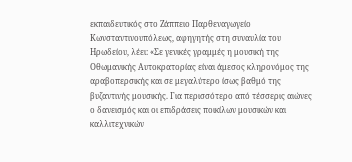εκπαιδευτικός στο Ζάππειο Παρθεναγωγείο Κωνσταντινουπόλεως, αφηγητής στη συναυλία του Ηρωδείου, λέει: «Σε γενικές γραμμές η μουσική της Οθωμανικής Αυτοκρατορίας είναι άμεσος κληρονόμος της αραβοπερσικής και σε μεγαλύτερο ίσως βαθμό της βυζαντινής μουσικής. Για περισσότερο από τέσσερις αιώνες ο δανεισμός και οι επιδράσεις ποικίλων μουσικών και καλλιτεχνικών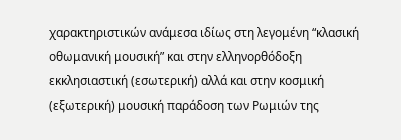χαρακτηριστικών ανάμεσα ιδίως στη λεγομένη “κλασική οθωμανική μουσική” και στην ελληνορθόδοξη εκκλησιαστική (εσωτερική) αλλά και στην κοσμική (εξωτερική) μουσική παράδοση των Ρωμιών της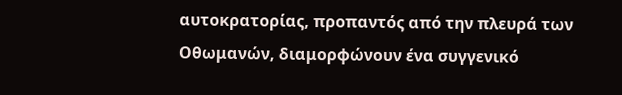αυτοκρατορίας, προπαντός από την πλευρά των Οθωμανών, διαμορφώνουν ένα συγγενικό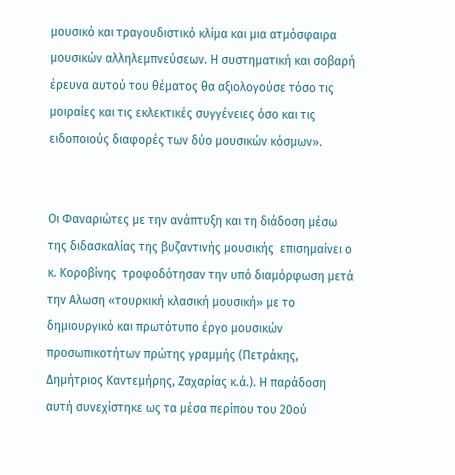μουσικό και τραγουδιστικό κλίμα και μια ατμόσφαιρα μουσικών αλληλεμπνεύσεων. Η συστηματική και σοβαρή έρευνα αυτού του θέματος θα αξιολογούσε τόσο τις μοιραίες και τις εκλεκτικές συγγένειες όσο και τις ειδοποιούς διαφορές των δύο μουσικών κόσμων».


Οι Φαναριώτες με την ανάπτυξη και τη διάδοση μέσω της διδασκαλίας της βυζαντινής μουσικής  επισημαίνει ο κ. Κοροβίνης  τροφοδότησαν την υπό διαμόρφωση μετά την Αλωση «τουρκική κλασική μουσική» με το δημιουργικό και πρωτότυπο έργο μουσικών προσωπικοτήτων πρώτης γραμμής (Πετράκης, Δημήτριος Καντεμήρης, Ζαχαρίας κ.ά.). Η παράδοση αυτή συνεχίστηκε ως τα μέσα περίπου του 20ού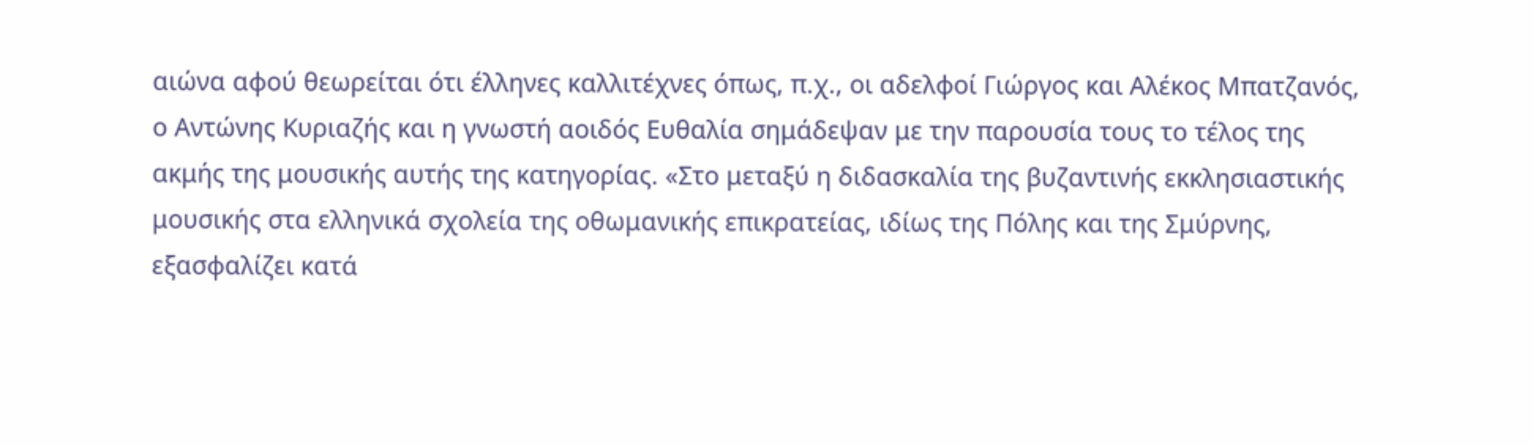αιώνα αφού θεωρείται ότι έλληνες καλλιτέχνες όπως, π.χ., οι αδελφοί Γιώργος και Αλέκος Μπατζανός, ο Αντώνης Κυριαζής και η γνωστή αοιδός Ευθαλία σημάδεψαν με την παρουσία τους το τέλος της ακμής της μουσικής αυτής της κατηγορίας. «Στο μεταξύ η διδασκαλία της βυζαντινής εκκλησιαστικής μουσικής στα ελληνικά σχολεία της οθωμανικής επικρατείας, ιδίως της Πόλης και της Σμύρνης, εξασφαλίζει κατά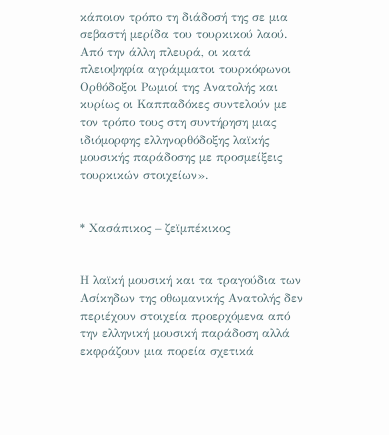κάποιον τρόπο τη διάδοσή της σε μια σεβαστή μερίδα του τουρκικού λαού. Από την άλλη πλευρά, οι κατά πλειοψηφία αγράμματοι τουρκόφωνοι Ορθόδοξοι Ρωμιοί της Ανατολής και κυρίως οι Καππαδόκες συντελούν με τον τρόπο τους στη συντήρηση μιας ιδιόμορφης ελληνορθόδοξης λαϊκής μουσικής παράδοσης με προσμείξεις τουρκικών στοιχείων».


* Χασάπικος – ζεϊμπέκικος


Η λαϊκή μουσική και τα τραγούδια των Ασίκηδων της οθωμανικής Ανατολής δεν περιέχουν στοιχεία προερχόμενα από την ελληνική μουσική παράδοση αλλά εκφράζουν μια πορεία σχετικά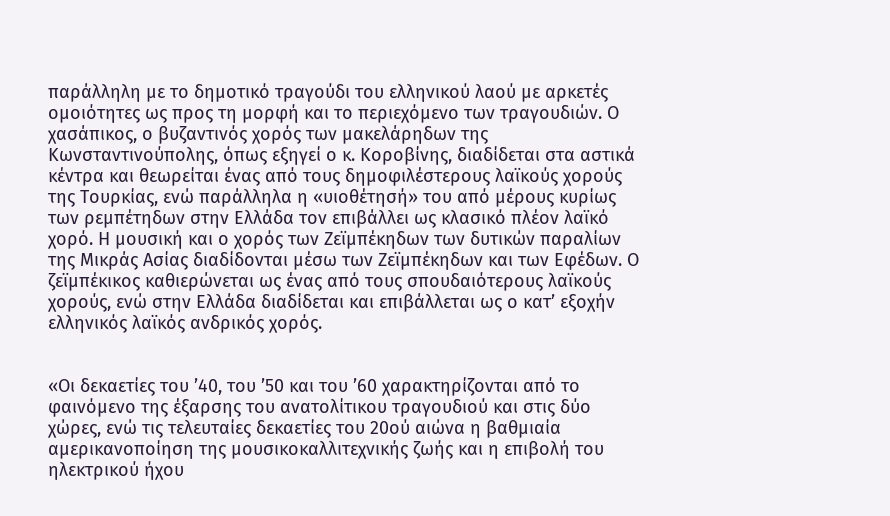παράλληλη με το δημοτικό τραγούδι του ελληνικού λαού με αρκετές ομοιότητες ως προς τη μορφή και το περιεχόμενο των τραγουδιών. Ο χασάπικος, ο βυζαντινός χορός των μακελάρηδων της Κωνσταντινούπολης, όπως εξηγεί ο κ. Κοροβίνης, διαδίδεται στα αστικά κέντρα και θεωρείται ένας από τους δημοφιλέστερους λαϊκούς χορούς της Τουρκίας, ενώ παράλληλα η «υιοθέτησή» του από μέρους κυρίως των ρεμπέτηδων στην Ελλάδα τον επιβάλλει ως κλασικό πλέον λαϊκό χορό. Η μουσική και ο χορός των Ζεϊμπέκηδων των δυτικών παραλίων της Μικράς Ασίας διαδίδονται μέσω των Ζεϊμπέκηδων και των Εφέδων. Ο ζεϊμπέκικος καθιερώνεται ως ένας από τους σπουδαιότερους λαϊκούς χορούς, ενώ στην Ελλάδα διαδίδεται και επιβάλλεται ως ο κατ’ εξοχήν ελληνικός λαϊκός ανδρικός χορός.


«Οι δεκαετίες του ’40, του ’50 και του ’60 χαρακτηρίζονται από το φαινόμενο της έξαρσης του ανατολίτικου τραγουδιού και στις δύο χώρες, ενώ τις τελευταίες δεκαετίες του 20ού αιώνα η βαθμιαία αμερικανοποίηση της μουσικοκαλλιτεχνικής ζωής και η επιβολή του ηλεκτρικού ήχου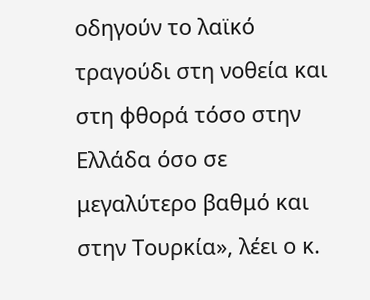οδηγούν το λαϊκό τραγούδι στη νοθεία και στη φθορά τόσο στην Ελλάδα όσο σε μεγαλύτερο βαθμό και στην Τουρκία», λέει ο κ.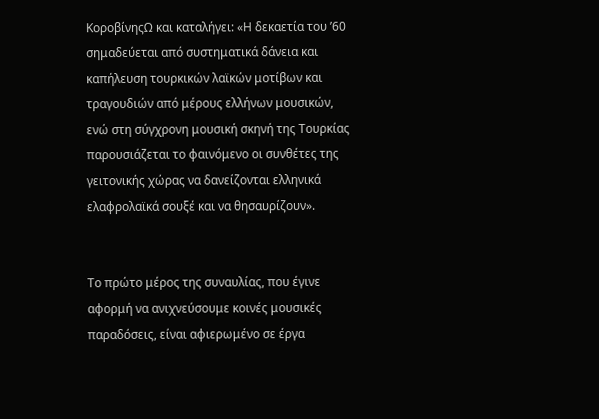ΚοροβίνηςΩ και καταλήγει: «Η δεκαετία του ’60 σημαδεύεται από συστηματικά δάνεια και καπήλευση τουρκικών λαϊκών μοτίβων και τραγουδιών από μέρους ελλήνων μουσικών, ενώ στη σύγχρονη μουσική σκηνή της Τουρκίας παρουσιάζεται το φαινόμενο οι συνθέτες της γειτονικής χώρας να δανείζονται ελληνικά ελαφρολαϊκά σουξέ και να θησαυρίζουν».


Το πρώτο μέρος της συναυλίας, που έγινε αφορμή να ανιχνεύσουμε κοινές μουσικές παραδόσεις, είναι αφιερωμένο σε έργα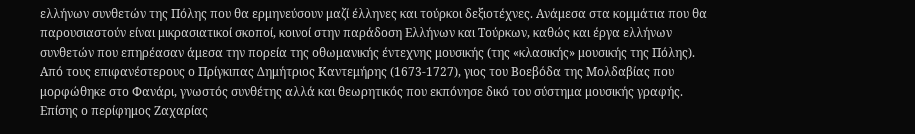ελλήνων συνθετών της Πόλης που θα ερμηνεύσουν μαζί έλληνες και τούρκοι δεξιοτέχνες. Ανάμεσα στα κομμάτια που θα παρουσιαστούν είναι μικρασιατικοί σκοποί, κοινοί στην παράδοση Ελλήνων και Τούρκων, καθώς και έργα ελλήνων συνθετών που επηρέασαν άμεσα την πορεία της οθωμανικής έντεχνης μουσικής (της «κλασικής» μουσικής της Πόλης). Από τους επιφανέστερους ο Πρίγκιπας Δημήτριος Καντεμήρης (1673-1727), γιος του Βοεβόδα της Μολδαβίας που μορφώθηκε στο Φανάρι, γνωστός συνθέτης αλλά και θεωρητικός που εκπόνησε δικό του σύστημα μουσικής γραφής. Επίσης ο περίφημος Ζαχαρίας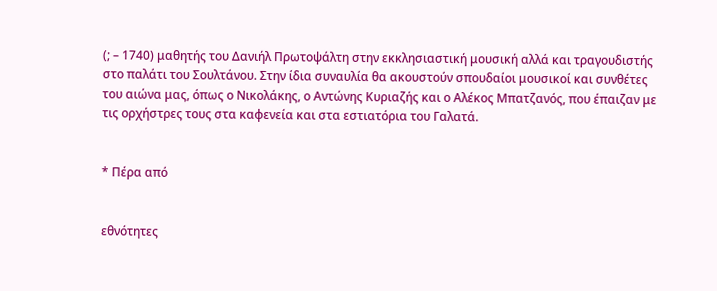(; – 1740) μαθητής του Δανιήλ Πρωτοψάλτη στην εκκλησιαστική μουσική αλλά και τραγουδιστής στο παλάτι του Σουλτάνου. Στην ίδια συναυλία θα ακουστούν σπουδαίοι μουσικοί και συνθέτες του αιώνα μας, όπως ο Νικολάκης, ο Αντώνης Κυριαζής και ο Αλέκος Μπατζανός, που έπαιζαν με τις ορχήστρες τους στα καφενεία και στα εστιατόρια του Γαλατά.


* Πέρα από


εθνότητες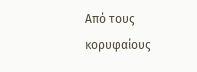Από τους κορυφαίους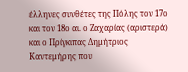έλληνες συνθέτες της Πόλης τον 17ο και τον 18ο αι. ο Ζαχαρίας (αριστερά) και ο Πρίγκιπας Δημήτριος Καντεμήρης που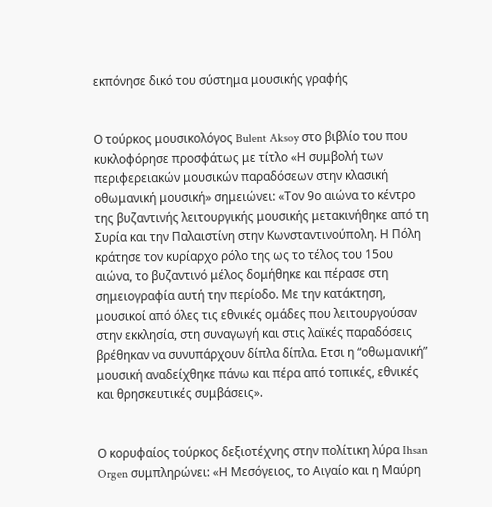εκπόνησε δικό του σύστημα μουσικής γραφής


Ο τούρκος μουσικολόγος Bulent Aksoy στο βιβλίο του που κυκλοφόρησε προσφάτως με τίτλο «Η συμβολή των περιφερειακών μουσικών παραδόσεων στην κλασική οθωμανική μουσική» σημειώνει: «Τον 9ο αιώνα το κέντρο της βυζαντινής λειτουργικής μουσικής μετακινήθηκε από τη Συρία και την Παλαιστίνη στην Κωνσταντινούπολη. Η Πόλη κράτησε τον κυρίαρχο ρόλο της ως το τέλος του 15ου αιώνα, το βυζαντινό μέλος δομήθηκε και πέρασε στη σημειογραφία αυτή την περίοδο. Με την κατάκτηση, μουσικοί από όλες τις εθνικές ομάδες που λειτουργούσαν στην εκκλησία, στη συναγωγή και στις λαϊκές παραδόσεις βρέθηκαν να συνυπάρχουν δίπλα δίπλα. Ετσι η “οθωμανική” μουσική αναδείχθηκε πάνω και πέρα από τοπικές, εθνικές και θρησκευτικές συμβάσεις».


Ο κορυφαίος τούρκος δεξιοτέχνης στην πολίτικη λύρα Ihsan Orgen συμπληρώνει: «Η Μεσόγειος, το Αιγαίο και η Μαύρη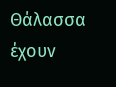Θάλασσα έχουν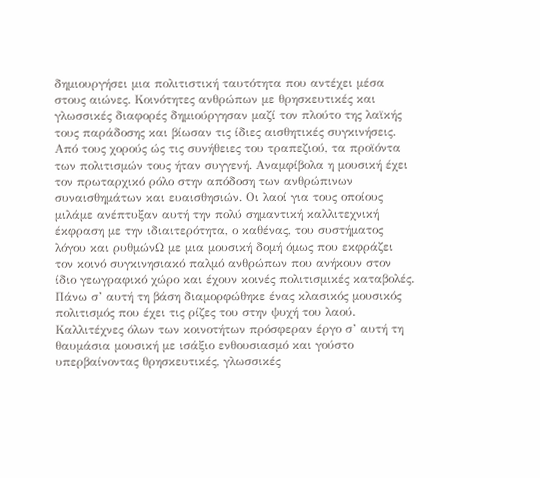δημιουργήσει μια πολιτιστική ταυτότητα που αντέχει μέσα στους αιώνες. Κοινότητες ανθρώπων με θρησκευτικές και γλωσσικές διαφορές δημιούργησαν μαζί τον πλούτο της λαϊκής τους παράδοσης και βίωσαν τις ίδιες αισθητικές συγκινήσεις. Από τους χορούς ώς τις συνήθειες του τραπεζιού, τα προϊόντα των πολιτισμών τους ήταν συγγενή. Αναμφίβολα η μουσική έχει τον πρωταρχικό ρόλο στην απόδοση των ανθρώπινων συναισθημάτων και ευαισθησιών. Οι λαοί για τους οποίους μιλάμε ανέπτυξαν αυτή την πολύ σημαντική καλλιτεχνική έκφραση με την ιδιαιτερότητα, ο καθένας, του συστήματος λόγου και ρυθμώνΩ με μια μουσική δομή όμως που εκφράζει τον κοινό συγκινησιακό παλμό ανθρώπων που ανήκουν στον ίδιο γεωγραφικό χώρο και έχουν κοινές πολιτισμικές καταβολές. Πάνω σ’ αυτή τη βάση διαμορφώθηκε ένας κλασικός μουσικός πολιτισμός που έχει τις ρίζες του στην ψυχή του λαού. Καλλιτέχνες όλων των κοινοτήτων πρόσφεραν έργο σ’ αυτή τη θαυμάσια μουσική με ισάξιο ενθουσιασμό και γούστο υπερβαίνοντας θρησκευτικές, γλωσσικές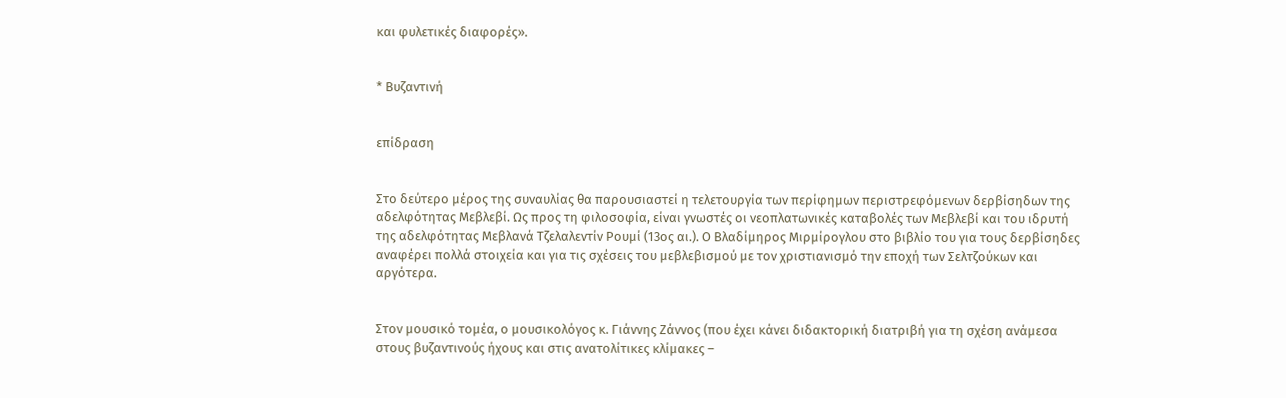και φυλετικές διαφορές».


* Βυζαντινή


επίδραση


Στο δεύτερο μέρος της συναυλίας θα παρουσιαστεί η τελετουργία των περίφημων περιστρεφόμενων δερβίσηδων της αδελφότητας Μεβλεβί. Ως προς τη φιλοσοφία, είναι γνωστές οι νεοπλατωνικές καταβολές των Μεβλεβί και του ιδρυτή της αδελφότητας Μεβλανά Τζελαλεντίν Ρουμί (13ος αι.). Ο Βλαδίμηρος Μιρμίρογλου στο βιβλίο του για τους δερβίσηδες αναφέρει πολλά στοιχεία και για τις σχέσεις του μεβλεβισμού με τον χριστιανισμό την εποχή των Σελτζούκων και αργότερα.


Στον μουσικό τομέα, ο μουσικολόγος κ. Γιάννης Ζάννος (που έχει κάνει διδακτορική διατριβή για τη σχέση ανάμεσα στους βυζαντινούς ήχους και στις ανατολίτικες κλίμακες –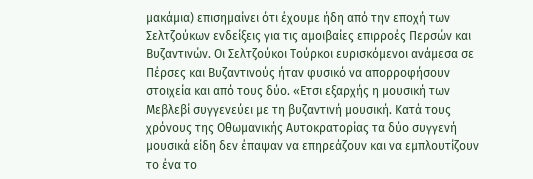μακάμια) επισημαίνει ότι έχουμε ήδη από την εποχή των Σελτζούκων ενδείξεις για τις αμοιβαίες επιρροές Περσών και Βυζαντινών. Οι Σελτζούκοι Τούρκοι ευρισκόμενοι ανάμεσα σε Πέρσες και Βυζαντινούς ήταν φυσικό να απορροφήσουν στοιχεία και από τους δύο. «Ετσι εξαρχής η μουσική των Μεβλεβί συγγενεύει με τη βυζαντινή μουσική. Κατά τους χρόνους της Οθωμανικής Αυτοκρατορίας τα δύο συγγενή μουσικά είδη δεν έπαψαν να επηρεάζουν και να εμπλουτίζουν το ένα το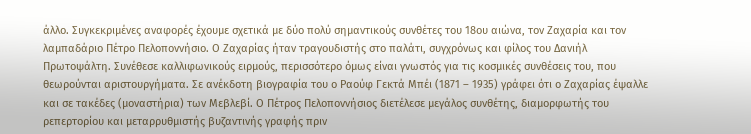άλλο. Συγκεκριμένες αναφορές έχουμε σχετικά με δύο πολύ σημαντικούς συνθέτες του 18ου αιώνα, τον Ζαχαρία και τον λαμπαδάριο Πέτρο Πελοποννήσιο. Ο Ζαχαρίας ήταν τραγουδιστής στο παλάτι, συγχρόνως και φίλος του Δανιήλ Πρωτοψάλτη. Συνέθεσε καλλιφωνικούς ειρμούς, περισσότερο όμως είναι γνωστός για τις κοσμικές συνθέσεις του, που θεωρούνται αριστουργήματα. Σε ανέκδοτη βιογραφία του ο Ραούφ Γεκτά Μπέι (1871 – 1935) γράφει ότι ο Ζαχαρίας έψαλλε και σε τακέδες (μοναστήρια) των Μεβλεβί. Ο Πέτρος Πελοποννήσιος διετέλεσε μεγάλος συνθέτης, διαμορφωτής του ρεπερτορίου και μεταρρυθμιστής βυζαντινής γραφής πριν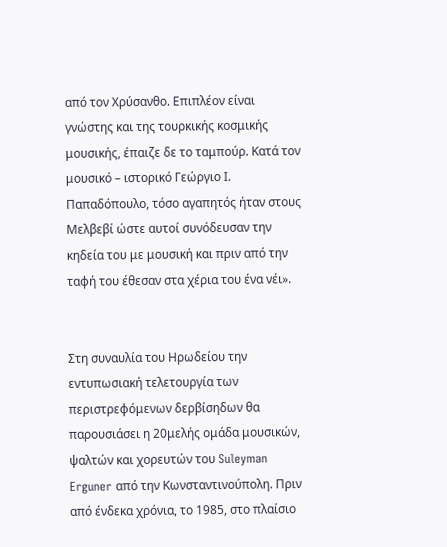από τον Χρύσανθο. Επιπλέον είναι γνώστης και της τουρκικής κοσμικής μουσικής, έπαιζε δε το ταμπούρ. Κατά τον μουσικό – ιστορικό Γεώργιο Ι. Παπαδόπουλο, τόσο αγαπητός ήταν στους Μελβεβί ώστε αυτοί συνόδευσαν την κηδεία του με μουσική και πριν από την ταφή του έθεσαν στα χέρια του ένα νέι».


Στη συναυλία του Ηρωδείου την εντυπωσιακή τελετουργία των περιστρεφόμενων δερβίσηδων θα παρουσιάσει η 20μελής ομάδα μουσικών, ψαλτών και χορευτών του Suleyman Erguner από την Κωνσταντινούπολη. Πριν από ένδεκα χρόνια, το 1985, στο πλαίσιο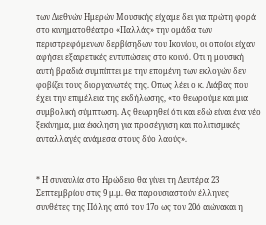των Διεθνών Ημερών Μουσικής είχαμε δει για πρώτη φορά στο κινηματοθέατρο «Παλλάς» την ομάδα των περιστρεφόμενων δερβίσηδων του Ικονίου, οι οποίοι είχαν αφήσει εξαιρετικές εντυπώσεις στο κοινό. Οτι η μουσική αυτή βραδιά συμπίπτει με την επομένη των εκλογών δεν φοβίζει τους διοργανωτές της. Οπως λέει ο κ. Λιάβας που έχει την επιμέλεια της εκδήλωσης, «το θεωρούμε και μια συμβολική σύμπτωση. Ας θεωρηθεί ότι και εδώ είναι ένα νέο ξεκίνημα, μια έκκληση για προσέγγιση και πολιτισμικές ανταλλαγές ανάμεσα στους δύο λαούς».


* Η συναυλία στο Ηρώδειο θα γίνει τη Δευτέρα 23 Σεπτεμβρίου στις 9 μ.μ. Θα παρουσιαστούν έλληνες συνθέτες της Πόλης από τον 17ο ως τον 20ό αιώνακαι η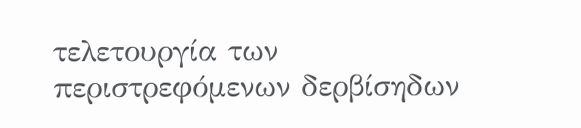τελετουργία των περιστρεφόμενων δερβίσηδων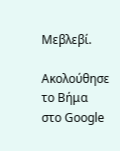Μεβλεβί.

Ακολούθησε το Βήμα στο Google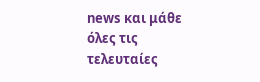news και μάθε όλες τις τελευταίες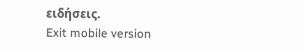ειδήσεις.
Exit mobile version